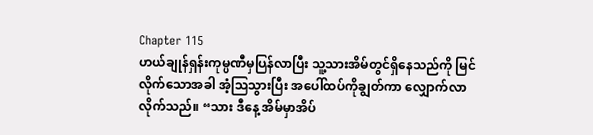Chapter 115
ဟယ်ချုန်ရှန်းကုမ္ပဏီမှပြန်လာပြီး သူ့သားအိမ်တွင်ရှိနေသည်ကို မြင်လိုက်သောအခါ အံ့သြသွားပြီး အပေါ်ထပ်ကိုချွတ်ကာ လျှောက်လာလိုက်သည်။ “သား ဒီနေ့ အိမ်မှာအိပ်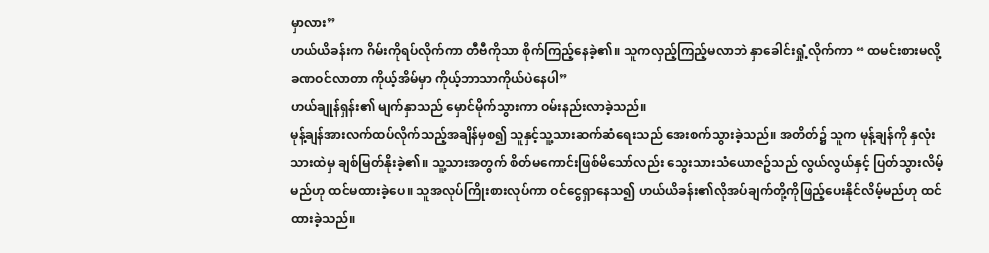မှာလား”
ဟယ်ယိခန်းက ဂိမ်းကိုရပ်လိုက်ကာ တီဗီကိုသာ စိုက်ကြည့်နေခဲ့၏။ သူကလှည့်ကြည့်မလာဘဲ နှာခေါင်းရှုံ့လိုက်ကာ “ ထမင်းစားမလို့ခဏဝင်လာတာ ကိုယ့်အိမ်မှာ ကိုယ့်ဘာသာကိုယ်ပဲနေပါ”
ဟယ်ချုန်ရှန်း၏ မျက်နှာသည် မှောင်မိုက်သွားကာ ဝမ်းနည်းလာခဲ့သည်။
မုန့်ချန်အားလက်ထပ်လိုက်သည့်အချိန်မှစ၍ သူနှင့်သူ့သားဆက်ဆံရေးသည် အေးစက်သွားခဲ့သည်။ အတိတ်၌ သူက မုန့်ချန်ကို နှလုံးသားထဲမှ ချစ်မြတ်နိုးခဲ့၏။ သူ့သားအတွက် စိတ်မကောင်းဖြစ်မိသော်လည်း သွေးသားသံယောဇဥ်သည် လွယ်လွယ်နှင့် ပြတ်သွားလိမ့်မည်ဟု ထင်မထားခဲ့ပေ။ သူအလုပ်ကြိုးစားလုပ်ကာ ဝင်ငွေရှာနေသ၍ ဟယ်ယိခန်း၏လိုအပ်ချက်တို့ကိုဖြည့်ပေးနိုင်လိမ့်မည်ဟု ထင်ထားခဲ့သည်။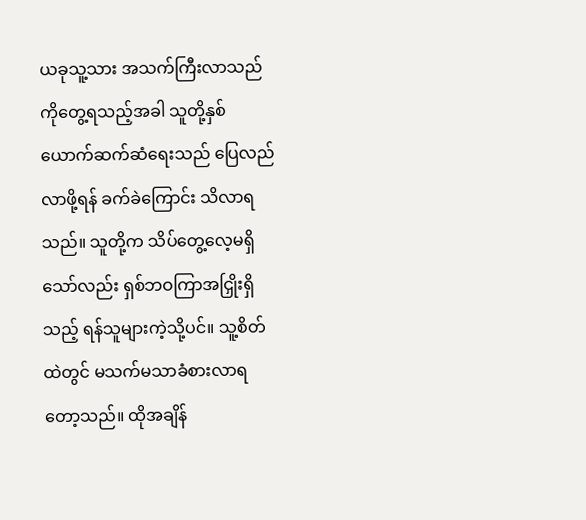ယခုသူ့သား အသက်ကြီးလာသည်ကိုတွေ့ရသည့်အခါ သူတို့နှစ်ယောက်ဆက်ဆံရေးသည် ပြေလည်လာဖို့ရန် ခက်ခဲကြောင်း သိလာရသည်။ သူတို့က သိပ်တွေ့လေ့မရှိသော်လည်း ရှစ်ဘဝကြာအငြှိုးရှိသည့် ရန်သူများကဲ့သို့ပင်။ သူ့စိတ်ထဲတွင် မသက်မသာခံစားလာရတော့သည်။ ထိုအချိန်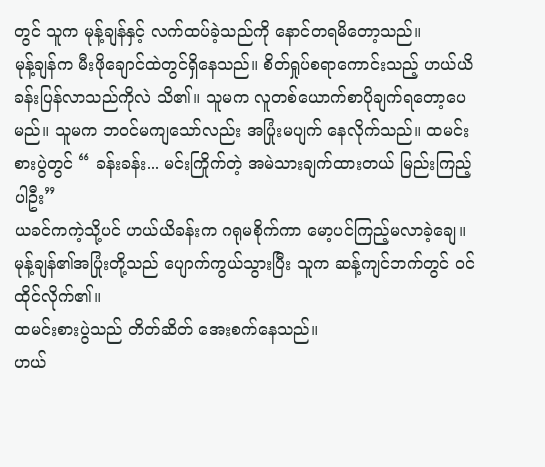တွင် သူက မုန့်ချန်နှင့် လက်ထပ်ခဲ့သည်ကို နောင်တရမိတော့သည်။
မုန့်ချန်က မီးဖိုချောင်ထဲတွင်ရှိနေသည်။ စိတ်ရှုပ်စရာကောင်းသည့် ဟယ်ယိခန်းပြန်လာသည်ကိုလဲ သိ၏။ သူမက လူတစ်ယောက်စာပိုချက်ရတော့ပေမည်။ သူမက ဘဝင်မကျသော်လည်း အပြုံးမပျက် နေလိုက်သည်။ ထမင်းစားပွဲတွင် “ ခန်းခန်း... မင်းကြိုက်တဲ့ အမဲသားချက်ထားတယ် မြည်းကြည့်ပါဦး”
ယခင်ကကဲ့သို့ပင် ဟယ်ယိခန်းက ဂရုမစိုက်ကာ မော့ပင်ကြည့်မလာခဲ့ချေ။
မုန့်ချန်၏အပြုံးတို့သည် ပျောက်ကွယ်သွားပြီး သူက ဆန့်ကျင်ဘက်တွင် ဝင်ထိုင်လိုက်၏။
ထမင်းစားပွဲသည် တိတ်ဆိတ် အေးစက်နေသည်။
ဟယ်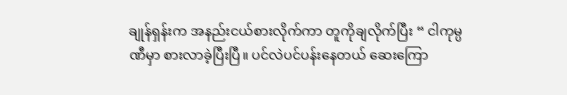ချုန်ရှန်းက အနည်းငယ်စားလိုက်ကာ တူကိုချလိုက်ပြီး “ ငါကုမ္ပဏီမှာ စားလာခဲ့ပြီးပြီ။ ပင်လဲပင်ပန်းနေတယ် ဆေးကြော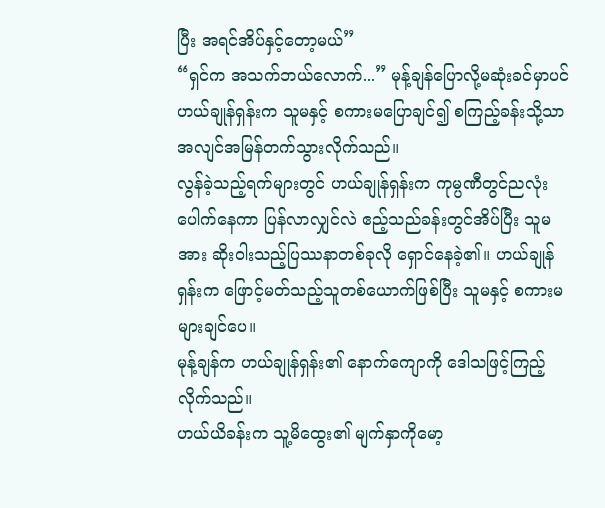ပြီး အရင်အိပ်နှင့်တော့မယ်”
“ရှင်က အသက်ဘယ်လောက်...” မုန့်ချန်ပြောလို့မဆုံးခင်မှာပင် ဟယ်ချုန်ရှန်းက သူမနှင့် စကားမပြောချင်၍ စကြည့်ခန်းသို့သာ အလျင်အမြန်တက်သွားလိုက်သည်။
လွန်ခဲ့သည့်ရက်များတွင် ဟယ်ချုန်ရှန်းက ကုမ္ပဏီတွင်ညလုံးပေါက်နေကာ ပြန်လာလျှင်လဲ ဧည့်သည်ခန်းတွင်အိပ်ပြီး သူမအား ဆိုးဝါးသည့်ပြဿနာတစ်ခုလို ရှောင်နေခဲ့၏။ ဟယ်ချုန်ရှန်းက ဖြောင့်မတ်သည့်သူတစ်ယောက်ဖြစ်ပြီး သူမနှင့် စကားမများချင်ပေ။
မုန့်ချန်က ဟယ်ချုန်ရှန်း၏ နောက်ကျောကို ဒေါသဖြင့်ကြည့်လိုက်သည်။
ဟယ်ယိခန်းက သူ့မိထွေး၏ မျက်နှာကိုမော့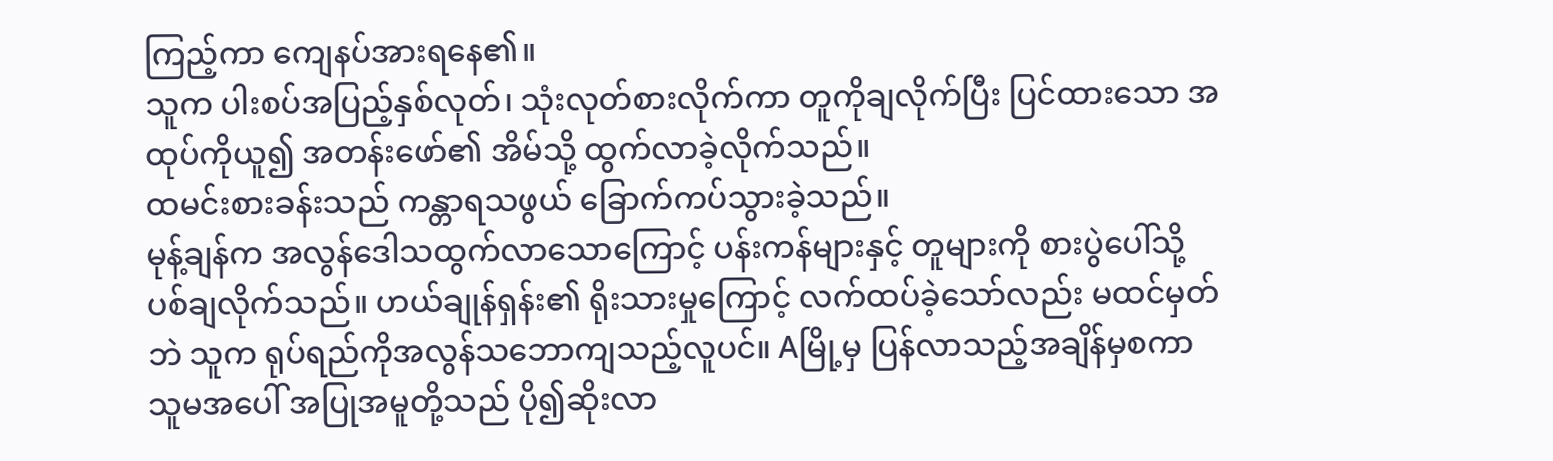ကြည့်ကာ ကျေနပ်အားရနေ၏။
သူက ပါးစပ်အပြည့်နှစ်လုတ်၊ သုံးလုတ်စားလိုက်ကာ တူကိုချလိုက်ပြီး ပြင်ထားသော အထုပ်ကိုယူ၍ အတန်းဖော်၏ အိမ်သို့ ထွက်လာခဲ့လိုက်သည်။
ထမင်းစားခန်းသည် ကန္တာရသဖွယ် ခြောက်ကပ်သွားခဲ့သည်။
မုန့်ချန်က အလွန်ဒေါသထွက်လာသောကြောင့် ပန်းကန်များနှင့် တူများကို စားပွဲပေါ်သို့ ပစ်ချလိုက်သည်။ ဟယ်ချုန်ရှန်း၏ ရိုးသားမှုကြောင့် လက်ထပ်ခဲ့သော်လည်း မထင်မှတ်ဘဲ သူက ရုပ်ရည်ကိုအလွန်သဘောကျသည့်လူပင်။ Aမြို့မှ ပြန်လာသည့်အချိန်မှစကာ သူမအပေါ် အပြုအမူတို့သည် ပို၍ဆိုးလာ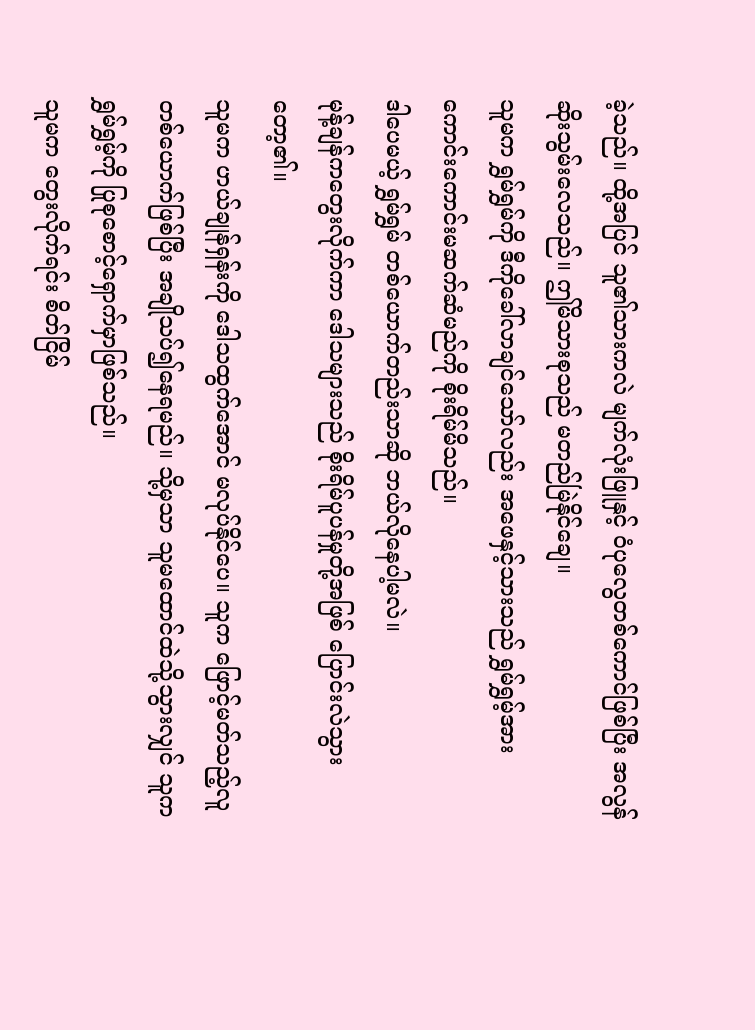ခဲ့သည်။ ထို့အပြင် သူ၏သားကလဲ မျက်လုံးဖြူနှင့် ဝံပုလွေတစ်ကောင်ဖြစ်ပြီး အလွန်ဆိုးသွမ်းလေသည်။ ဤမိသားစုသည် မတည်မြဲနိုင်ချေ။
သူမက ရွှမ်ရွှမ်ကို ဒီကိုခေါ်လာချင်သော်လည်း အဖေနှင့်သားသည် ရွှမ်ရွှမ့်အား ကောင်းကောင်းမဆက်ဆံမည်ကို စိုးရိမ်မိသည်။
ဒါပေမယ့် ရွှမ်ရွှမ် တစ်ယောက်တည်းသာဆို ဘယ်လိုနေပါ့မလဲ။
မုန့်ချန်ကတွေးလိုက်ကာ ဒေါသများသည် စိုးရိမ်ပူပန်မှုတို့အဖြစ် ပြောင်းလဲသွားတော့၏။
သူမက ဟယ်ချုန်ရှန်းကို ဒေါသထွက်အောင် မလုပ်နိုင်ပေ။ သူက ဖြောင့်မတ်သည့်လူတစ်ယောက်ဖြစ်ပြီး အချိုသပ်၍နေရမည်။ သို့မှသာ သူမထောင်ထဲသို့သွားလျှင် သူကရွှမ်ရွှမ့်ကို ပြုစုစောင့်ရှောက်မှာဖြစ်သည်။
သူမက တွေးလိုက်ရင်း စိတ်ငြိမ်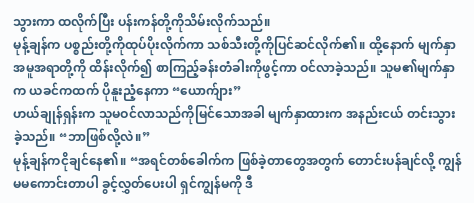သွားကာ ထလိုက်ပြီး ပန်းကန်တို့ကိုသိမ်းလိုက်သည်။
မုန့်ချန်က ပစ္စည်းတို့ကိုထုပ်ပိုးလိုက်ကာ သစ်သီးတို့ကိုပြင်ဆင်လိုက်၏။ ထို့နောက် မျက်နှာအမူအရာတို့ကို ထိန်းလိုက်၍ စာကြည့်ခန်းတံခါးကိုဖွင့်ကာ ဝင်လာခဲ့သည်။ သူမ၏မျက်နှာက ယခင်ကထက် ပိုနူးညံ့နေကာ “ယောက်ျား”
ဟယ်ချုန်ရှန်းက သူမဝင်လာသည်ကိုမြင်သောအခါ မျက်နှာထားက အနည်းငယ် တင်းသွားခဲ့သည်။ “ဘာဖြစ်လို့လဲ။”
မုန့်ချန်ကငိုချင်နေ၏။ “အရင်တစ်ခေါက်က ဖြစ်ခဲ့တာတွေအတွက် တောင်းပန်ချင်လို့ ကျွန်မမကောင်းတာပါ ခွင့်လွှတ်ပေးပါ ရှင်ကျွန်မကို ဒီ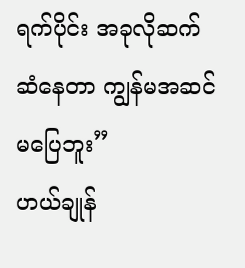ရက်ပိုင်း အခုလိုဆက်ဆံနေတာ ကျွန်မအဆင်မပြေဘူး”
ဟယ်ချုန်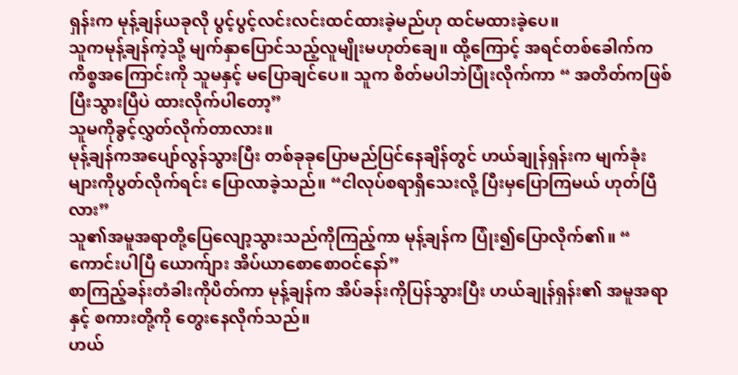ရှန်းက မုန့်ချန်ယခုလို ပွင့်ပွင့်လင်းလင်းထင်ထားခဲ့မည်ဟု ထင်မထားခဲ့ပေ။
သူကမုန့်ချန်ကဲ့သို့ မျက်နှာပြောင်သည့်လူမျိုးမဟုတ်ချေ။ ထို့ကြောင့် အရင်တစ်ခေါက်က ကိစ္စအကြောင်းကို သူမနှင့် မပြောချင်ပေ။ သူက စိတ်မပါဘဲပြုံးလိုက်ကာ “ အတိတ်ကဖြစ်ပြီးသွားပြီပဲ ထားလိုက်ပါတော့”
သူမကိုခွင့်လွှတ်လိုက်တာလား။
မုန့်ချန်ကအပျော်လွန်သွားပြီး တစ်ခုခုပြောမည်ပြင်နေချိန်တွင် ဟယ်ချုန်ရှန်းက မျက်ခုံးများကိုပွတ်လိုက်ရင်း ပြောလာခဲ့သည်။ “ငါလုပ်စရာရှိသေးလို့ ပြီးမှပြောကြမယ် ဟုတ်ပြီလား”
သူ၏အမူအရာတို့ပြေလျော့သွားသည်ကိုကြည့်ကာ မုန့်ချန်က ပြုံး၍ပြောလိုက်၏။ “ ကောင်းပါပြီ ယောက်ျား အိပ်ယာစောစောဝင်နော်”
စာကြည့်ခန်းတံခါးကိုပိတ်ကာ မုန့်ချန်က အိပ်ခန်းကိုပြန်သွားပြီး ဟယ်ချုန်ရှန်း၏ အမူအရာနှင့် စကားတို့ကို တွေးနေလိုက်သည်။
ဟယ်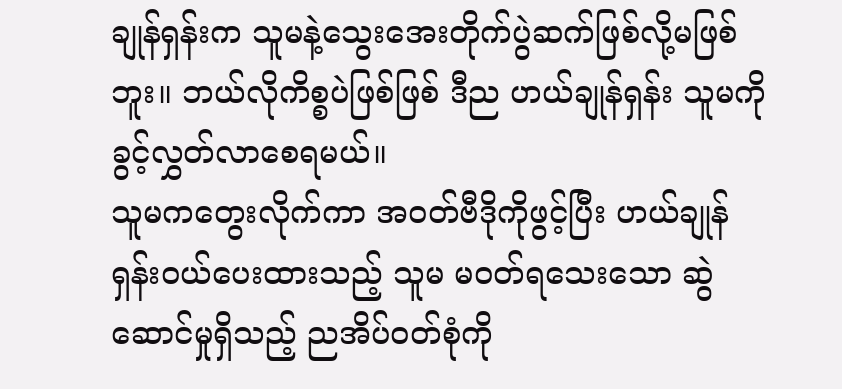ချုန်ရှန်းက သူမနဲ့သွေးအေးတိုက်ပွဲဆက်ဖြစ်လို့မဖြစ်ဘူး။ ဘယ်လိုကိစ္စပဲဖြစ်ဖြစ် ဒီည ဟယ်ချုန်ရှန်း သူမကို ခွင့်လွှတ်လာစေရမယ်။
သူမကတွေးလိုက်ကာ အဝတ်ဗီဒိုကိုဖွင့်ပြီး ဟယ်ချုန်ရှန်းဝယ်ပေးထားသည့် သူမ မဝတ်ရသေးသော ဆွဲဆောင်မှုရှိသည့် ညအိပ်ဝတ်စုံကို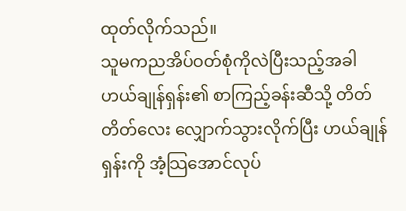ထုတ်လိုက်သည်။
သူမကညအိပ်ဝတ်စုံကိုလဲပြီးသည့်အခါ ဟယ်ချုန်ရှန်း၏ စာကြည့်ခန်းဆီသို့ တိတ်တိတ်လေး လျှောက်သွားလိုက်ပြီး ဟယ်ချုန်ရှန်းကို အံ့သြအောင်လုပ်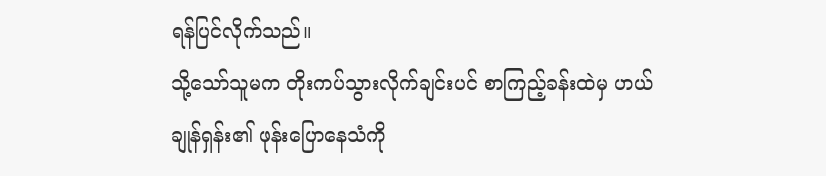ရန်ပြင်လိုက်သည်။
သို့သော်သူမက တိုးကပ်သွားလိုက်ချင်းပင် စာကြည့်ခန်းထဲမှ ဟယ်ချုန်ရှန်း၏ ဖုန်းပြောနေသံကို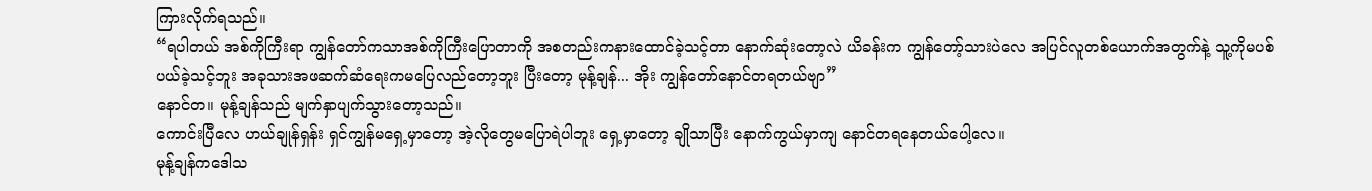ကြားလိုက်ရသည်။
“ရပါတယ် အစ်ကိုကြီးရာ ကျွန်တော်ကသာအစ်ကိုကြီးပြောတာကို အစတည်းကနားထောင်ခဲ့သင့်တာ နောက်ဆုံးတော့လဲ ယိခန်းက ကျွန်တော့်သားပဲလေ အပြင်လူတစ်ယောက်အတွက်နဲ့ သူ့ကိုမပစ်ပယ်ခဲ့သင့်ဘူး အခုသားအဖဆက်ဆံရေးကမပြေလည်တော့ဘူး ပြီးတော့ မုန့်ချန်... အိုး ကျွန်တော်နောင်တရတယ်ဗျာ”
နောင်တ။ မုန့်ချန်သည် မျက်နှာပျက်သွားတော့သည်။
ကောင်းပြီလေ ဟယ်ချုန်ရှန်း ရှင်ကျွန်မရှေ့မှာတော့ အဲ့လိုတွေမပြောရဲပါဘူး ရှေ့မှာတော့ ချိုသာပြီး နောက်ကွယ်မှာကျ နောင်တရနေတယ်ပေါ့လေ။
မုန့်ချန်ကဒေါသ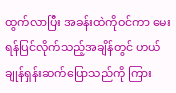ထွက်လာပြီး အခန်းထဲကိုဝင်ကာ မေးရန်ပြင်လိုက်သည့်အချိန်တွင် ဟယ်ချုန်ရှန်းဆက်ပြောသည်ကို ကြား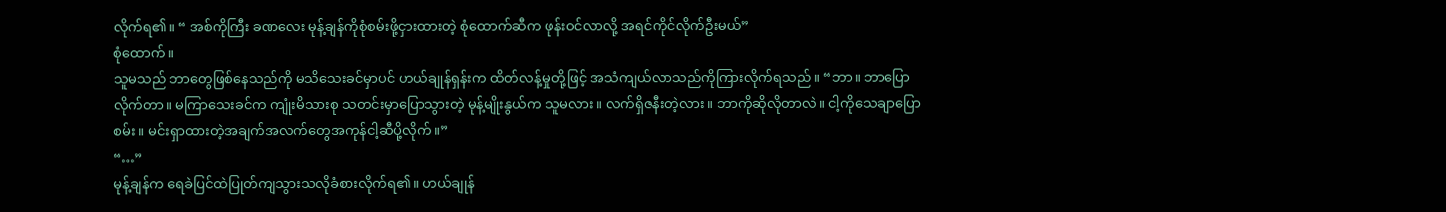လိုက်ရ၏။ “ အစ်ကိုကြီး ခဏလေး မုန့်ချန်ကိုစုံစမ်းဖို့ငှားထားတဲ့ စုံထောက်ဆီက ဖုန်းဝင်လာလို့ အရင်ကိုင်လိုက်ဦးမယ်”
စုံထောက်။
သူမသည် ဘာတွေဖြစ်နေသည်ကို မသိသေးခင်မှာပင် ဟယ်ချုန်ရှန်းက ထိတ်လန့်မှုတို့ဖြင့် အသံကျယ်လာသည်ကိုကြားလိုက်ရသည်။ “ဘာ။ ဘာပြောလိုက်တာ။ မကြာသေးခင်က ကျုံးမိသားစု သတင်းမှာပြောသွားတဲ့ မုန့်မျိုးနွယ်က သူမလား။ လက်ရှိဇနီးတဲ့လား။ ဘာကိုဆိုလိုတာလဲ။ ငါ့ကိုသေချာပြောစမ်း။ မင်းရှာထားတဲ့အချက်အလက်တွေအကုန်ငါ့ဆီပို့လိုက်။”
“…”
မုန့်ချန်က ရေခဲပြင်ထဲပြုတ်ကျသွားသလိုခံစားလိုက်ရ၏။ ဟယ်ချုန်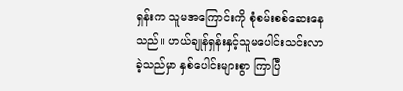ရှန်းက သူမအကြောင်းကို စုံစမ်းစစ်ဆေးနေသည်။ ဟယ်ချုန်ရှန်းနှင့်သူမပေါင်းသင်းလာခဲ့သည်မှာ နှစ်ပေါင်းများစွာ ကြာပြီ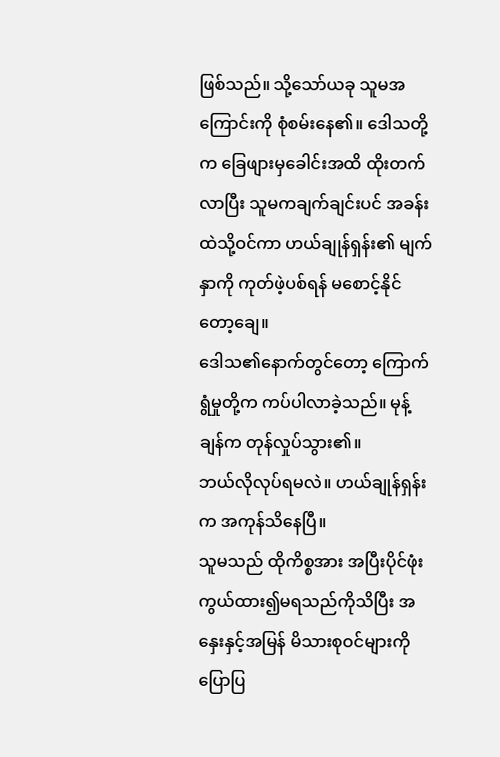ဖြစ်သည်။ သို့သော်ယခု သူမအကြောင်းကို စုံစမ်းနေ၏။ ဒေါသတို့က ခြေဖျားမှခေါင်းအထိ ထိုးတက်လာပြီး သူမကချက်ချင်းပင် အခန်းထဲသို့ဝင်ကာ ဟယ်ချုန်ရှန်း၏ မျက်နှာကို ကုတ်ဖဲ့ပစ်ရန် မစောင့်နိုင်တော့ချေ။
ဒေါသ၏နောက်တွင်တော့ ကြောက်ရွံမှုတို့က ကပ်ပါလာခဲ့သည်။ မုန့်ချန်က တုန်လှုပ်သွား၏။
ဘယ်လိုလုပ်ရမလဲ။ ဟယ်ချုန်ရှန်းက အကုန်သိနေပြီ။
သူမသည် ထိုကိစ္စအား အပြီးပိုင်ဖုံးကွယ်ထား၍မရသည်ကိုသိပြီး အနှေးနှင့်အမြန် မိသားစုဝင်များကို ပြောပြ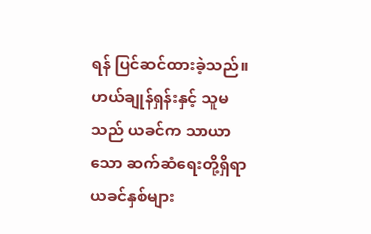ရန် ပြင်ဆင်ထားခဲ့သည်။ ဟယ်ချုန်ရှန်းနှင့် သူမသည် ယခင်က သာယာသော ဆက်ဆံရေးတို့ရှိရာ ယခင်နှစ်များ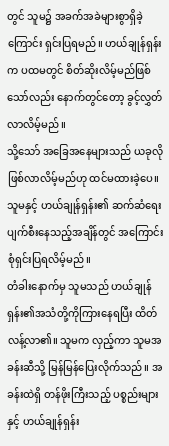တွင် သူမ၌ အခက်အခဲများစွာရှိခဲ့ကြောင်း ရှင်းပြရမည်။ ဟယ်ချုန်ရှန်းက ပထမတွင် စိတ်ဆိုးလိမ့်မည်ဖြစ်သော်လည်း နောက်တွင်တော့ ခွင့်လွှတ်လာလိမ့်မည်။
သို့သော် အခြေအနေများသည် ယခုလိုဖြစ်လာလိမ့်မည်ဟု ထင်မထားခဲ့ပေ။ သူမနှင့် ဟယ်ချုန်ရှန်း၏ ဆက်ဆံရေး ပျက်စီးနေသည့်အချိန်တွင် အကြောင်းစုံရှင်းပြရလိမ့်မည်။
တံခါးနောက်မှ သူမသည် ဟယ်ချုန်ရှန်း၏အသံတို့ကိုကြားနေရပြီး ထိတ်လန့်လာ၏။ သူမက လှည့်ကာ သူမအခန်းဆီသို့ မြန်မြန်ပြေးလိုက်သည်။ အခန်းထဲရှိ တန်ဖိုးကြီးသည့် ပစ္စည်းများနှင့် ဟယ်ချုန်ရှန်း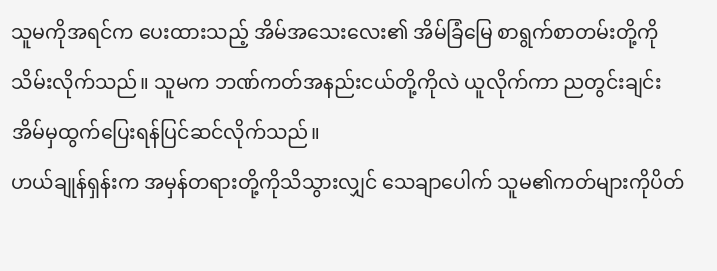သူမကိုအရင်က ပေးထားသည့် အိမ်အသေးလေး၏ အိမ်ခြံမြေ စာရွက်စာတမ်းတို့ကို သိမ်းလိုက်သည်။ သူမက ဘဏ်ကတ်အနည်းငယ်တို့ကိုလဲ ယူလိုက်ကာ ညတွင်းချင်း အိမ်မှထွက်ပြေးရန်ပြင်ဆင်လိုက်သည်။
ဟယ်ချုန်ရှန်းက အမှန်တရားတို့ကိုသိသွားလျှင် သေချာပေါက် သူမ၏ကတ်များကိုပိတ်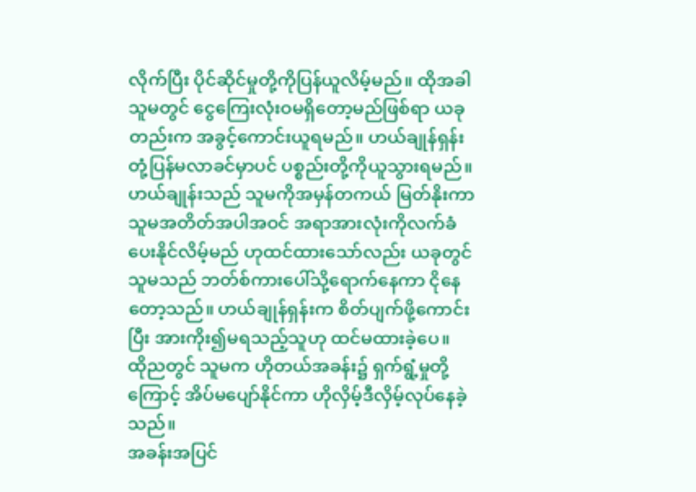လိုက်ပြီး ပိုင်ဆိုင်မှုတို့ကိုပြန်ယူလိမ့်မည်။ ထိုအခါ သူမတွင် ငွေကြေးလုံးဝမရှိတော့မည်ဖြစ်ရာ ယခုတည်းက အခွင့်ကောင်းယူရမည်။ ဟယ်ချုန်ရှန်းတုံ့ပြန်မလာခင်မှာပင် ပစ္စည်းတို့ကိုယူသွားရမည်။
ဟယ်ချုန်းသည် သူမကိုအမှန်တကယ် မြတ်နိုးကာ သူမအတိတ်အပါအဝင် အရာအားလုံးကိုလက်ခံပေးနိုင်လိမ့်မည် ဟုထင်ထားသော်လည်း ယခုတွင် သူမသည် ဘတ်စ်ကားပေါ်သို့ရောက်နေကာ ငိုနေတော့သည်။ ဟယ်ချုန်ရှန်းက စိတ်ပျက်ဖို့ကောင်းပြီး အားကိုး၍မရသည့်သူဟု ထင်မထားခဲ့ပေ။
ထိုညတွင် သူမက ဟိုတယ်အခန်း၌ ရှက်ရွံ့မှုတို့ကြောင့် အိပ်မပျော်နိုင်ကာ ဟိုလှိမ့်ဒီလှိမ့်လုပ်နေခဲ့သည်။
အခန်းအပြင်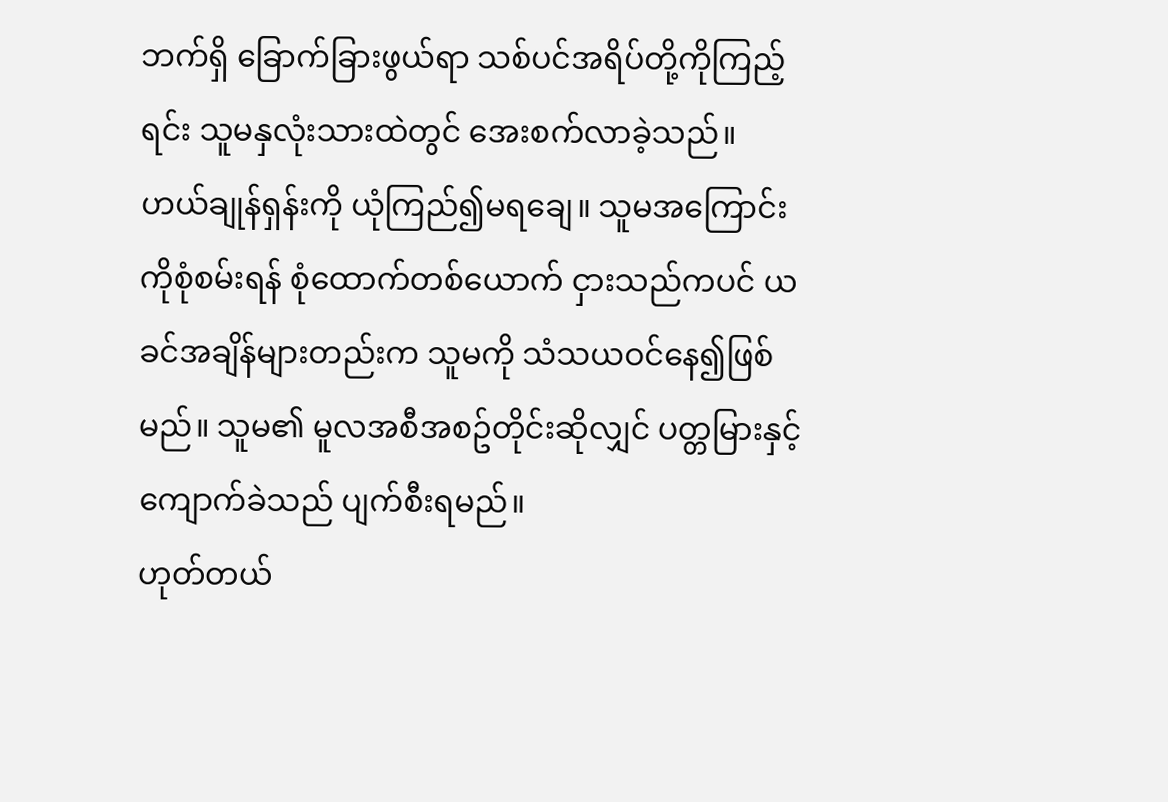ဘက်ရှိ ခြောက်ခြားဖွယ်ရာ သစ်ပင်အရိပ်တို့ကိုကြည့်ရင်း သူမနှလုံးသားထဲတွင် အေးစက်လာခဲ့သည်။ ဟယ်ချုန်ရှန်းကို ယုံကြည်၍မရချေ။ သူမအကြောင်းကိုစုံစမ်းရန် စုံထောက်တစ်ယောက် ငှားသည်ကပင် ယခင်အချိန်များတည်းက သူမကို သံသယဝင်နေ၍ဖြစ်မည်။ သူမ၏ မူလအစီအစဥ်တိုင်းဆိုလျှင် ပတ္တမြားနှင့် ကျောက်ခဲသည် ပျက်စီးရမည်။
ဟုတ်တယ်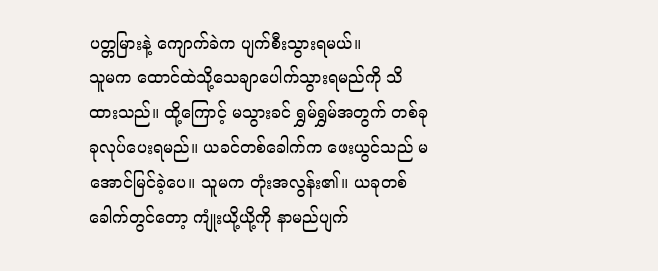ပတ္တမြားနဲ့ ကျောက်ခဲက ပျက်စီးသွားရမယ်။
သူမက ထောင်ထဲသို့သေချာပေါက်သွားရမည်ကို သိထားသည်။ ထို့ကြောင့် မသွားခင် ရွှမ်ရွှမ်အတွက် တစ်ခုခုလုပ်ပေးရမည်။ ယခင်တစ်ခေါက်က ဖေးယွင်သည် မအောင်မြင်ခဲ့ပေ။ သူမက တုံးအလွန်း၏။ ယခုတစ်ခေါက်တွင်တော့ ကျုံးယို့ယို့ကို နာမည်ပျက်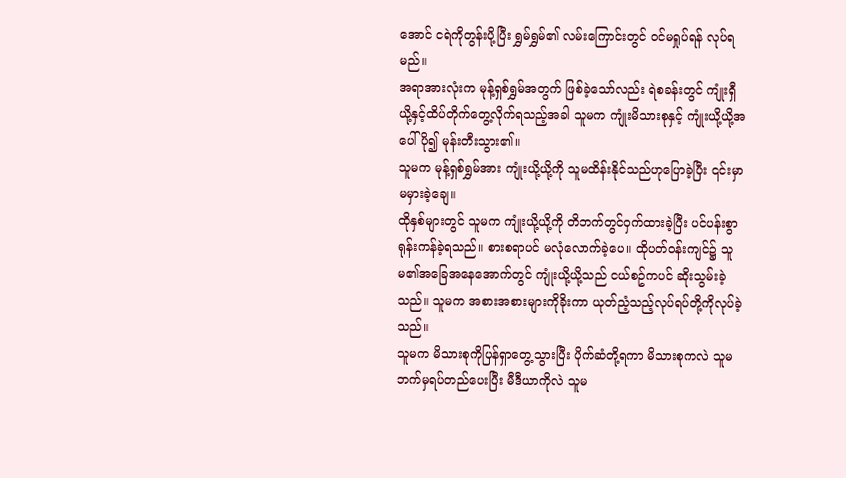အောင် ငရဲကိုတွန်းပို့ပြီး ရွှမ်ရွှမ်၏ လမ်းကြောင်းတွင် ဝင်မရှုပ်ရန် လုပ်ရမည်။
အရာအားလုံးက မုန့်ရှစ်ရွှမ်အတွက် ဖြစ်ခဲ့သော်လည်း ရဲစခန်းတွင် ကျုံးရှီယို့နှင့်ထိပ်တိုက်တွေ့လိုက်ရသည့်အခါ သူမက ကျုံးမိသားစုနှင့် ကျုံးယို့ယို့အပေါ် ပို၍ မုန်းတီးသွား၏။
သူမက မုန့်ရှစ်ရွှမ်အား ကျုံးယို့ယို့ကို သူမထိန်းနိုင်သည်ဟုပြောခဲ့ပြီး ၎င်းမှာ မမှားခဲ့ချေ။
ထိုနှစ်များတွင် သူမက ကျုံးယို့ယို့ကို တိဘက်တွင်ဝှက်ထားခဲ့ပြီး ပင်ပန်းစွာ ရုန်းကန်ခဲ့ရသည်။ စားစရာပင် မလုံလောက်ခဲ့ပေ။ ထိုပတ်ဝန်းကျင်၌ သူမ၏အခြေအနေအောက်တွင် ကျုံးယို့ယို့သည် ငယ်စဥ်ကပင် ဆိုးသွမ်းခဲ့သည်။ သူမက အစားအစားများကိုခိုးကာ ယုတ်ညံ့သည့်လုပ်ရပ်တို့ကိုလုပ်ခဲ့သည်။
သူမက မိသားစုကိုပြန်ရှာတွေ့သွားပြီး ပိုက်ဆံတို့ရကာ မိသားစုကလဲ သူမဘက်မှရပ်တည်ပေးပြီး မီဒီယာကိုလဲ သူမ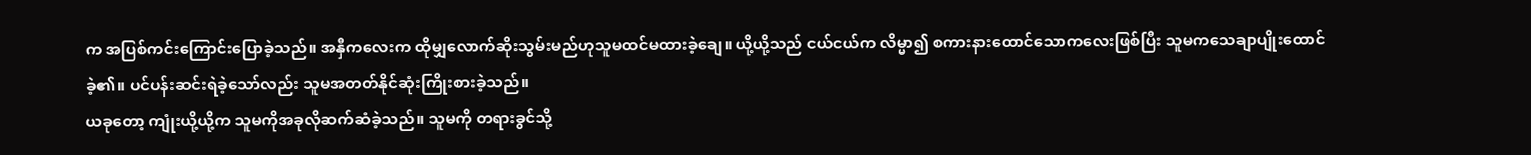က အပြစ်ကင်းကြောင်းပြောခဲ့သည်။ အနှီကလေးက ထိုမျှလောက်ဆိုးသွမ်းမည်ဟုသူမထင်မထားခဲ့ချေ။ ယို့ယို့သည် ငယ်ငယ်က လိမ္မာ၍ စကားနားထောင်သောကလေးဖြစ်ပြီး သူမကသေချာပျိုးထောင်ခဲ့၏။ ပင်ပန်းဆင်းရဲခဲ့သော်လည်း သူမအတတ်နိုင်ဆုံးကြိုးစားခဲ့သည်။
ယခုတော့ ကျုံးယို့ယို့က သူမကိုအခုလိုဆက်ဆံခဲ့သည်။ သူမကို တရားခွင်သို့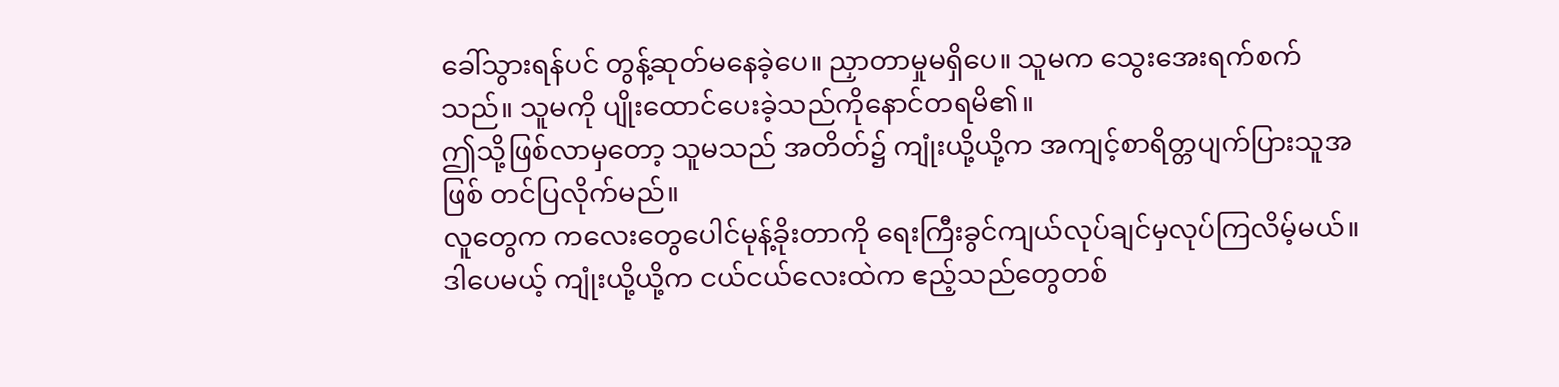ခေါ်သွားရန်ပင် တွန့်ဆုတ်မနေခဲ့ပေ။ ညှာတာမှုမရှိပေ။ သူမက သွေးအေးရက်စက်သည်။ သူမကို ပျိုးထောင်ပေးခဲ့သည်ကိုနောင်တရမိ၏။
ဤသို့ဖြစ်လာမှတော့ သူမသည် အတိတ်၌ ကျုံးယို့ယို့က အကျင့်စာရိတ္တပျက်ပြားသူအဖြစ် တင်ပြလိုက်မည်။
လူတွေက ကလေးတွေပေါင်မုန့်ခိုးတာကို ရေးကြီးခွင်ကျယ်လုပ်ချင်မှလုပ်ကြလိမ့်မယ်။ ဒါပေမယ့် ကျုံးယို့ယို့က ငယ်ငယ်လေးထဲက ဧည့်သည်တွေတစ်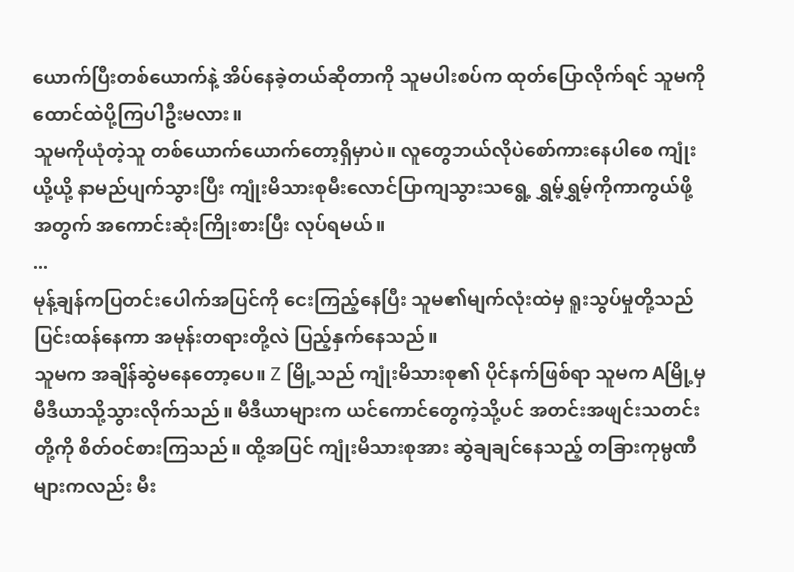ယောက်ပြီးတစ်ယောက်နဲ့ အိပ်နေခဲ့တယ်ဆိုတာကို သူမပါးစပ်က ထုတ်ပြောလိုက်ရင် သူမကိုထောင်ထဲပို့ကြပါဦးမလား။
သူမကိုယုံတဲ့သူ တစ်ယောက်ယောက်တော့ရှိမှာပဲ။ လူတွေဘယ်လိုပဲစော်ကားနေပါစေ ကျုံးယို့ယို့ နာမည်ပျက်သွားပြီး ကျုံးမိသားစုမီးလောင်ပြာကျသွားသရွေ့ ရွှမ့်ရွှမ့်ကိုကာကွယ်ဖို့အတွက် အကောင်းဆုံးကြိုးစားပြီး လုပ်ရမယ်။
...
မုန့်ချန်ကပြတင်းပေါက်အပြင်ကို ငေးကြည့်နေပြီး သူမ၏မျက်လုံးထဲမှ ရူးသွပ်မှုတို့သည် ပြင်းထန်နေကာ အမုန်းတရားတို့လဲ ပြည့်နှက်နေသည်။
သူမက အချိန်ဆွဲမနေတော့ပေ။ Z မြို့သည် ကျုံးမိသားစု၏ ပိုင်နက်ဖြစ်ရာ သူမက Aမြို့မှ မီဒီယာသို့သွားလိုက်သည်။ မီဒီယာများက ယင်ကောင်တွေကဲ့သို့ပင် အတင်းအဖျင်းသတင်းတို့ကို စိတ်ဝင်စားကြသည်။ ထို့အပြင် ကျုံးမိသားစုအား ဆွဲချချင်နေသည့် တခြားကုမ္ပဏီများကလည်း မီး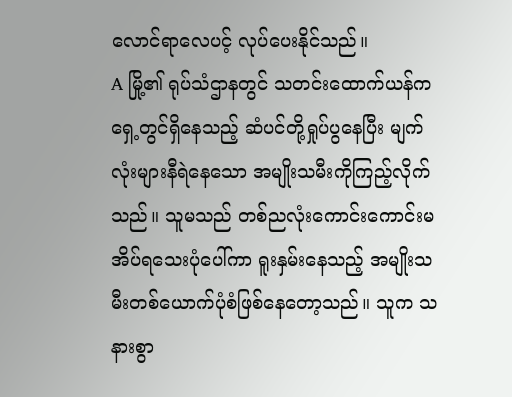လောင်ရာလေပင့် လုပ်ပေးနိုင်သည်။
A မြို့၏ ရုပ်သံဌာနတွင် သတင်းထောက်ယန်က ရှေ့တွင်ရှိနေသည့် ဆံပင်တို့ရှုပ်ပွနေပြီး မျက်လုံးများနီရဲနေသော အမျိုးသမီးကိုကြည့်လိုက်သည်။ သူမသည် တစ်ညလုံးကောင်းကောင်းမအိပ်ရသေးပုံပေါ်ကာ ရူးနှမ်းနေသည့် အမျိုးသမီးတစ်ယောက်ပုံစံဖြစ်နေတော့သည်။ သူက သနားစွာ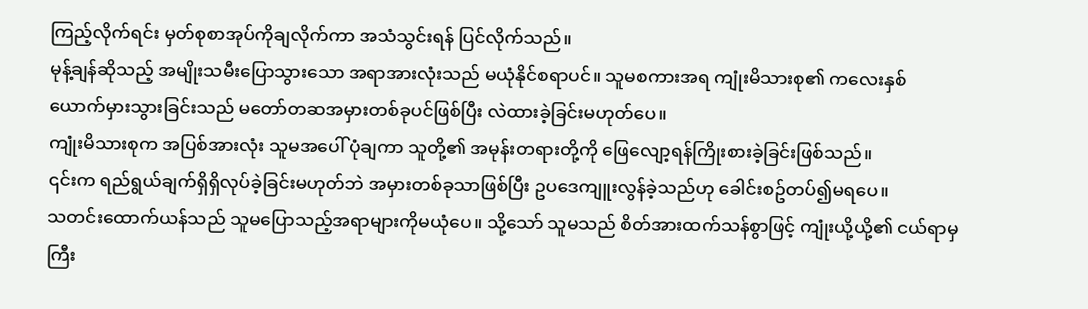ကြည့်လိုက်ရင်း မှတ်စုစာအုပ်ကိုချလိုက်ကာ အသံသွင်းရန် ပြင်လိုက်သည်။
မုန့်ချန်ဆိုသည့် အမျိုးသမီးပြောသွားသော အရာအားလုံးသည် မယုံနိုင်စရာပင်။ သူမစကားအရ ကျုံးမိသားစု၏ ကလေးနှစ်ယောက်မှားသွားခြင်းသည် မတော်တဆအမှားတစ်ခုပင်ဖြစ်ပြီး လဲထားခဲ့ခြင်းမဟုတ်ပေ။
ကျုံးမိသားစုက အပြစ်အားလုံး သူမအပေါ် ပုံချကာ သူတို့၏ အမုန်းတရားတို့ကို ဖြေလျော့ရန်ကြိုးစားခဲ့ခြင်းဖြစ်သည်။
၎င်းက ရည်ရွယ်ချက်ရှိရှိလုပ်ခဲ့ခြင်းမဟုတ်ဘဲ အမှားတစ်ခုသာဖြစ်ပြီး ဥပဒေကျူးလွန်ခဲ့သည်ဟု ခေါင်းစဥ်တပ်၍မရပေ။
သတင်းထောက်ယန်သည် သူမပြောသည့်အရာများကိုမယုံပေ။ သို့သော် သူမသည် စိတ်အားထက်သန်စွာဖြင့် ကျုံးယို့ယို့၏ ငယ်ရာမှကြီး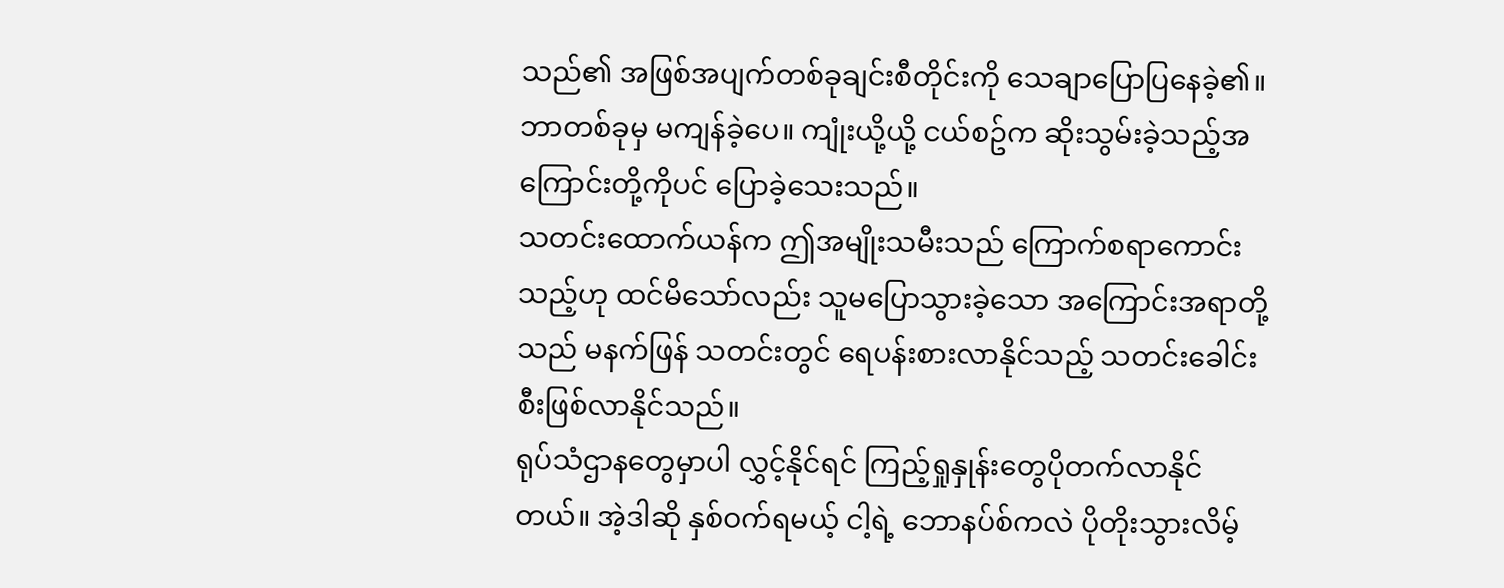သည်၏ အဖြစ်အပျက်တစ်ခုချင်းစီတိုင်းကို သေချာပြောပြနေခဲ့၏။ ဘာတစ်ခုမှ မကျန်ခဲ့ပေ။ ကျုံးယို့ယို့ ငယ်စဥ်က ဆိုးသွမ်းခဲ့သည့်အကြောင်းတို့ကိုပင် ပြောခဲ့သေးသည်။
သတင်းထောက်ယန်က ဤအမျိုးသမီးသည် ကြောက်စရာကောင်းသည့်ဟု ထင်မိသော်လည်း သူမပြောသွားခဲ့သော အကြောင်းအရာတို့သည် မနက်ဖြန် သတင်းတွင် ရေပန်းစားလာနိုင်သည့် သတင်းခေါင်းစီးဖြစ်လာနိုင်သည်။
ရုပ်သံဌာနတွေမှာပါ လွှင့်နိုင်ရင် ကြည့်ရှုနှုန်းတွေပိုတက်လာနိုင်တယ်။ အဲ့ဒါဆို နှစ်ဝက်ရမယ့် ငါ့ရဲ့ ဘောနပ်စ်ကလဲ ပိုတိုးသွားလိမ့်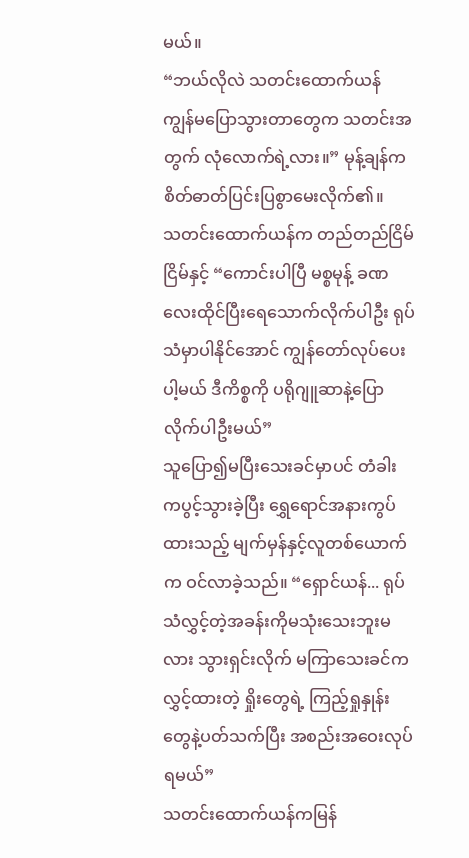မယ်။
“ဘယ်လိုလဲ သတင်းထောက်ယန် ကျွန်မပြောသွားတာတွေက သတင်းအတွက် လုံလောက်ရဲ့လား။” မုန့်ချန်က စိတ်ဓာတ်ပြင်းပြစွာမေးလိုက်၏။
သတင်းထောက်ယန်က တည်တည်ငြိမ်ငြိမ်နှင့် “ကောင်းပါပြီ မစ္စမုန့် ခဏလေးထိုင်ပြီးရေသောက်လိုက်ပါဦး ရုပ်သံမှာပါနိုင်အောင် ကျွန်တော်လုပ်ပေးပါ့မယ် ဒီကိစ္စကို ပရိုဂျူဆာနဲ့ပြောလိုက်ပါဦးမယ်”
သူပြော၍မပြီးသေးခင်မှာပင် တံခါးကပွင့်သွားခဲ့ပြီး ရွှေရောင်အနားကွပ်ထားသည့် မျက်မှန်နှင့်လူတစ်ယောက်က ဝင်လာခဲ့သည်။ “ရှောင်ယန်... ရုပ်သံလွှင့်တဲ့အခန်းကိုမသုံးသေးဘူးမလား သွားရှင်းလိုက် မကြာသေးခင်က လွှင့်ထားတဲ့ ရှိုးတွေရဲ့ ကြည့်ရှုနှုန်းတွေနဲ့ပတ်သက်ပြီး အစည်းအဝေးလုပ်ရမယ်”
သတင်းထောက်ယန်ကမြန်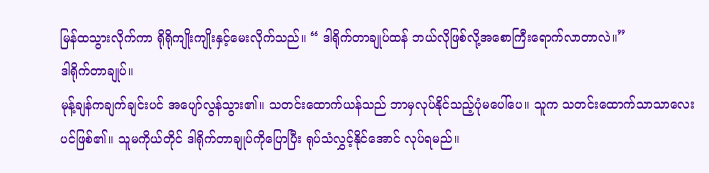မြန်ထသွားလိုက်ကာ ရိုရိုကျိုးကျိုးနှင့်မေးလိုက်သည်။ “ ဒါရိုက်တာချုပ်ထန် ဘယ်လိုဖြစ်လို့အစောကြီးရောက်လာတာလဲ။”
ဒါရိုက်တာချုပ်။
မုန့်ချန်ကချက်ချင်းပင် အပျော်လွန်သွား၏။ သတင်းထောက်ယန်သည် ဘာမှလုပ်နိုင်သည့်ပုံမပေါ်ပေ။ သူက သတင်းထောက်သာသာလေးပင်ဖြစ်၏။ သူမကိုယ်တိုင် ဒါရိုက်တာချုပ်ကိုပြောပြီး ရုပ်သံလွှင့်နိုင်အောင် လုပ်ရမည်။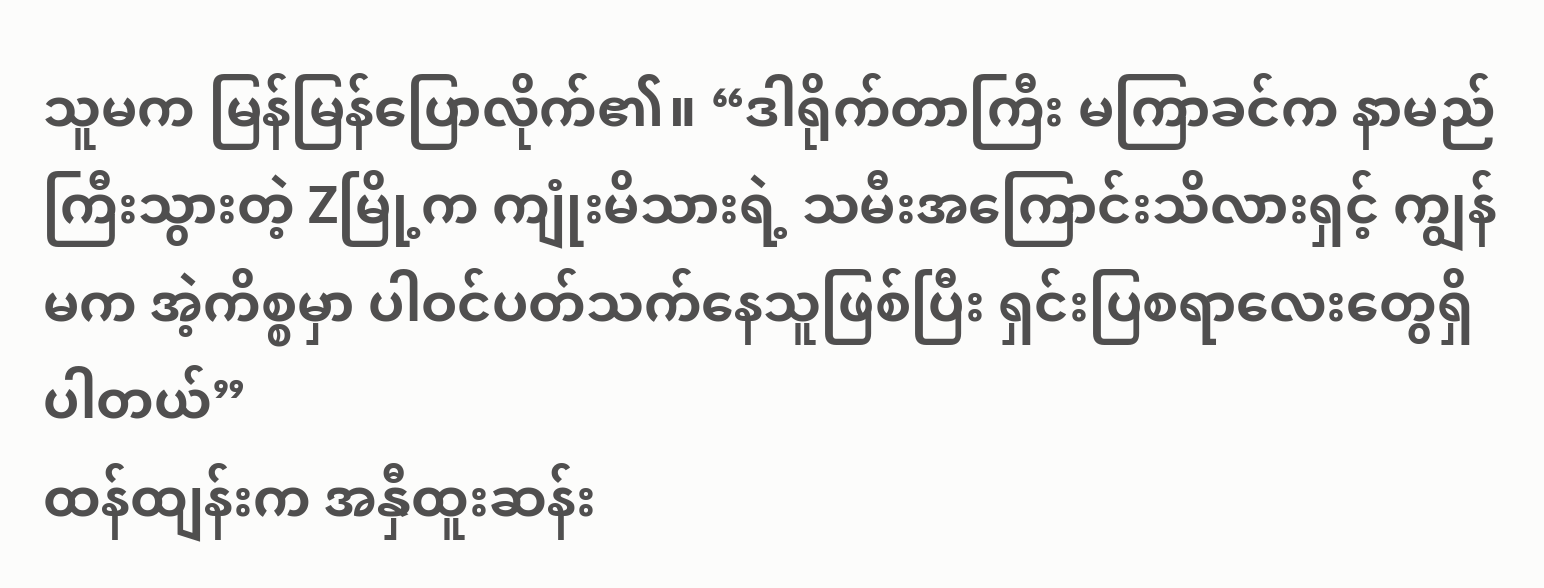သူမက မြန်မြန်ပြောလိုက်၏။ “ဒါရိုက်တာကြီး မကြာခင်က နာမည်ကြီးသွားတဲ့ Zမြို့က ကျုံးမိသားရဲ့ သမီးအကြောင်းသိလားရှင့် ကျွန်မက အဲ့ကိစ္စမှာ ပါဝင်ပတ်သက်နေသူဖြစ်ပြီး ရှင်းပြစရာလေးတွေရှိပါတယ်”
ထန်ထျန်းက အနှီထူးဆန်း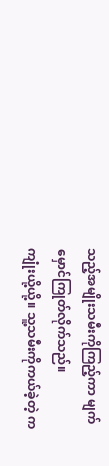သည့်အမျိုးသမီးကိုကြည့်ကာ မျက်မှောင်ကြုတ်လိုက်သည်။
ကျုံးယို့ယို့။ သူ့သမီးကိုကယ်ခဲ့တဲ့ က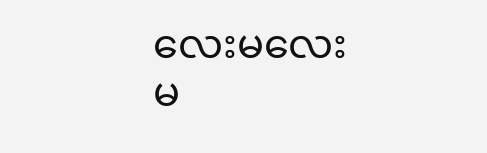လေးမလေးမ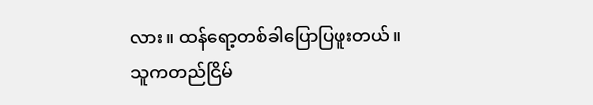လား။ ထန်ရော့တစ်ခါပြောပြဖူးတယ်။
သူကတည်ငြိမ်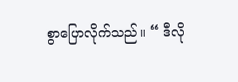စွာပြောလိုက်သည်။ “ ဒီလို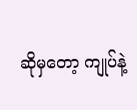ဆိုမှတော့ ကျုပ်နဲ့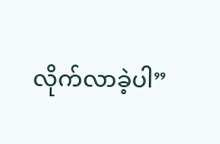လိုက်လာခဲ့ပါ”